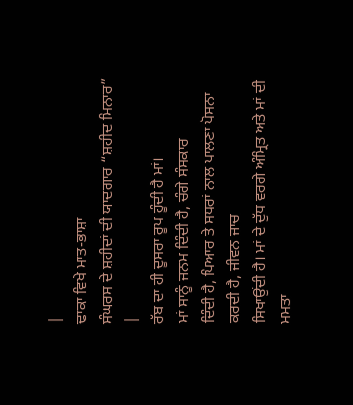|
ਢਾਕਾ ਵਿਖੇ ਮਾਤ-ਭਾਸ਼ਾ
ਸੰਘਰਸ ਦੇ ਸ਼ਹੀਦਾਂ ਦੀ ਯਾਦਗਾਰ “ਸ਼ਹੀਦ ਮਿਨਾਰ” |
ਰੱਬ ਦਾ ਹੀ ਦੂਸਰਾ ਰੂਪ ਹੂੰਦੀ ਹੈ ਮਾਂ।
ਮਾਂ ਸਾਨੂੰ ਜਨਮ ਦਿੰਦੀ ਹੈ, ਚੰਗੇ ਸੰਸਕਾਰ
ਦਿੰਦੀ ਹੈ, ਪਿਆਰ ਤੇ ਸਧਰਾਂ ਨਾਲ ਪਾਲਣਾ ਪੋਸਨਾ ਕਰਦੀ ਹੈ, ਜੀਵਨ ਜਾਚ
ਸਿਖਾਉਂਦੀ ਹੈ। ਮਾਂ ਦੇ ਦੁੱਧ ਵਰਗੇ ਅੰਮ੍ਰਿਤ ਅਤੇ ਮਾਂ ਦੀ ਮਮਤਾ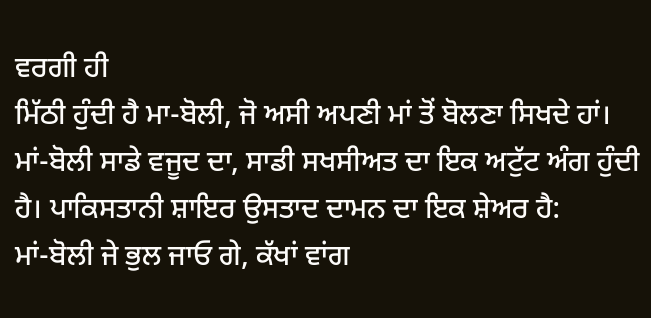ਵਰਗੀ ਹੀ
ਮਿੱਠੀ ਹੁੰਦੀ ਹੈ ਮਾ-ਬੋਲੀ, ਜੋ ਅਸੀ ਅਪਣੀ ਮਾਂ ਤੋਂ ਬੋਲਣਾ ਸਿਖਦੇ ਹਾਂ।
ਮਾਂ-ਬੋਲੀ ਸਾਡੇ ਵਜੂਦ ਦਾ, ਸਾਡੀ ਸਖਸੀਅਤ ਦਾ ਇਕ ਅਟੁੱਟ ਅੰਗ ਹੁੰਦੀ
ਹੈ। ਪਾਕਿਸਤਾਨੀ ਸ਼ਾਇਰ ਉਸਤਾਦ ਦਾਮਨ ਦਾ ਇਕ ਸ਼ੇਅਰ ਹੈ:
ਮਾਂ-ਬੋਲੀ ਜੇ ਭੁਲ ਜਾਓ ਗੇ, ਕੱਖਾਂ ਵਾਂਗ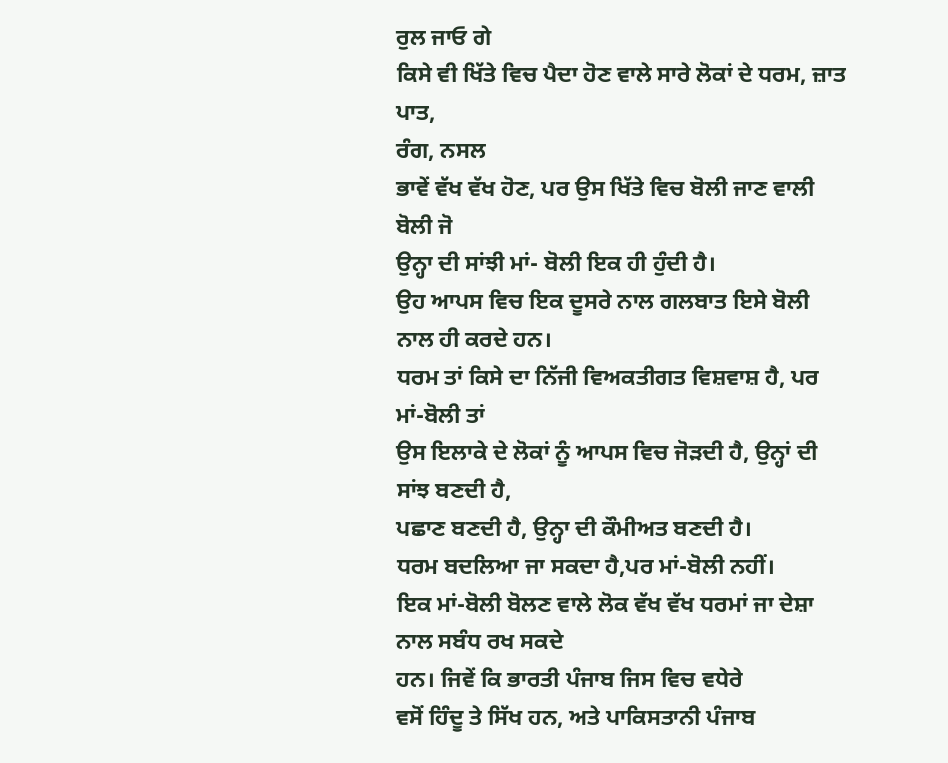ਰੁਲ ਜਾਓ ਗੇ
ਕਿਸੇ ਵੀ ਖਿੱਤੇ ਵਿਚ ਪੈਦਾ ਹੋਣ ਵਾਲੇ ਸਾਰੇ ਲੋਕਾਂ ਦੇ ਧਰਮ, ਜ਼ਾਤ ਪਾਤ,
ਰੰਗ, ਨਸਲ
ਭਾਵੇਂ ਵੱਖ ਵੱਖ ਹੋਣ, ਪਰ ਉਸ ਖਿੱਤੇ ਵਿਚ ਬੋਲੀ ਜਾਣ ਵਾਲੀ ਬੋਲੀ ਜੋ
ਉਨ੍ਹਾ ਦੀ ਸਾਂਝੀ ਮਾਂ- ਬੋਲੀ ਇਕ ਹੀ ਹੁੰਦੀ ਹੈ।
ਉਹ ਆਪਸ ਵਿਚ ਇਕ ਦੂਸਰੇ ਨਾਲ ਗਲਬਾਤ ਇਸੇ ਬੋਲੀ ਨਾਲ ਹੀ ਕਰਦੇ ਹਨ।
ਧਰਮ ਤਾਂ ਕਿਸੇ ਦਾ ਨਿੱਜੀ ਵਿਅਕਤੀਗਤ ਵਿਸ਼ਵਾਸ਼ ਹੈ, ਪਰ ਮਾਂ-ਬੋਲੀ ਤਾਂ
ਉਸ ਇਲਾਕੇ ਦੇ ਲੋਕਾਂ ਨੂੰ ਆਪਸ ਵਿਚ ਜੋੜਦੀ ਹੈ, ਉਨ੍ਹਾਂ ਦੀ ਸਾਂਝ ਬਣਦੀ ਹੈ,
ਪਛਾਣ ਬਣਦੀ ਹੈ, ਉਨ੍ਹਾ ਦੀ ਕੌਮੀਅਤ ਬਣਦੀ ਹੈ।
ਧਰਮ ਬਦਲਿਆ ਜਾ ਸਕਦਾ ਹੈ,ਪਰ ਮਾਂ-ਬੋਲੀ ਨਹੀਂ।
ਇਕ ਮਾਂ-ਬੋਲੀ ਬੋਲਣ ਵਾਲੇ ਲੋਕ ਵੱਖ ਵੱਖ ਧਰਮਾਂ ਜਾ ਦੇਸ਼ਾ ਨਾਲ ਸਬੰਧ ਰਖ ਸਕਦੇ
ਹਨ। ਜਿਵੇਂ ਕਿ ਭਾਰਤੀ ਪੰਜਾਬ ਜਿਸ ਵਿਚ ਵਧੇਰੇ
ਵਸੋਂ ਹਿੰਦੂ ਤੇ ਸਿੱਖ ਹਨ, ਅਤੇ ਪਾਕਿਸਤਾਨੀ ਪੰਜਾਬ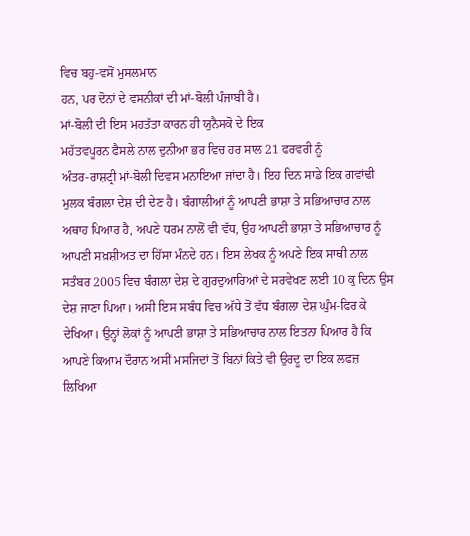ਵਿਚ ਬਹੁ-ਵਸੋਂ ਮੁਸਲਮਾਨ
ਹਨ, ਪਰ ਦੋਨਾਂ ਦੇ ਵਸਨੀਕਾਂ ਦੀ ਮਾਂ-ਬੋਲੀ ਪੰਜਾਬੀ ਹੈ।
ਮਾਂ-ਬੋਲੀ ਦੀ ਇਸ ਮਹਤੱਤਾ ਕਾਰਨ ਹੀ ਯੁਨੈਸਕੋ ਦੇ ਇਕ
ਮਹੱਤਵਪੂਰਨ ਫੈਸਲੇ ਨਾਲ ਦੁਨੀਆ ਭਰ ਵਿਚ ਹਰ ਸਾਲ 21 ਫਰਵਰੀ ਨੂੰ
ਅੰਤਰ-ਰਾਸ਼ਟ੍ਰੀ ਮਾਂ-ਬੋਲੀ ਦਿਵਸ ਮਨਾਇਆ ਜਾਂਦਾ ਹੈ। ਇਹ ਦਿਨ ਸਾਡੇ ਇਕ ਗਵਾਂਢੀ
ਮੁਲਕ ਬੰਗਲਾ ਦੇਸ਼ ਦੀ ਦੇਣ ਹੈ। ਬੰਗਾਲੀਆਂ ਨੂੰ ਆਪਣੀ ਭਾਸ਼ਾ ਤੇ ਸਭਿਆਚਾਰ ਨਾਲ
ਅਥਾਹ ਪਿਆਰ ਹੈ, ਅਪਣੇ ਧਰਮ ਨਾਲੋਂ ਵੀ ਵੱਧ, ਉਹ ਆਪਣੀ ਭਾਸ਼ਾ ਤੇ ਸਭਿਆਚਾਰ ਨੂੰ
ਆਪਣੀ ਸਖ਼ਸ਼ੀਅਤ ਦਾ ਹਿੱਸਾ ਮੰਨਦੇ ਹਨ। ਇਸ ਲੇਖਕ ਨੂੰ ਅਪਣੇ ਇਕ ਸਾਥੀ ਨਾਲ
ਸਤੰਬਰ 2005 ਵਿਚ ਬੰਗਲਾ ਦੇਸ਼ ਦੇ ਗੁਰਦੁਆਰਿਆਂ ਦੇ ਸਰਵੇਖਣ ਲਈ 10 ਕੁ ਦਿਨ ਉਸ
ਦੇਸ਼ ਜਾਣਾ ਪਿਆ। ਅਸੀ ਇਸ ਸਬੰਧ ਵਿਚ ਅੱਧੇ ਤੋਂ ਵੱਧ ਬੰਗਲਾ ਦੇਸ਼ ਘੁੰਮ-ਫਿਰ ਕੇ
ਦੇਖਿਆ। ਉਨ੍ਹਾਂ ਲੋਕਾਂ ਨੂੰ ਆਪਣੀ ਭਾਸ਼ਾ ਤੇ ਸਭਿਆਚਾਰ ਨਾਲ ਇਤਨਾ ਪਿਆਰ ਹੈ ਕਿ
ਆਪਣੇ ਕਿਆਮ ਦੌਰਾਨ ਅਸੀਂ ਮਸਜਿਦਾਂ ਤੋਂ ਬਿਨਾਂ ਕਿਤੇ ਵੀ ਉਰਦੂ ਦਾ ਇਕ ਲਫਜ਼
ਲਿਖਿਆ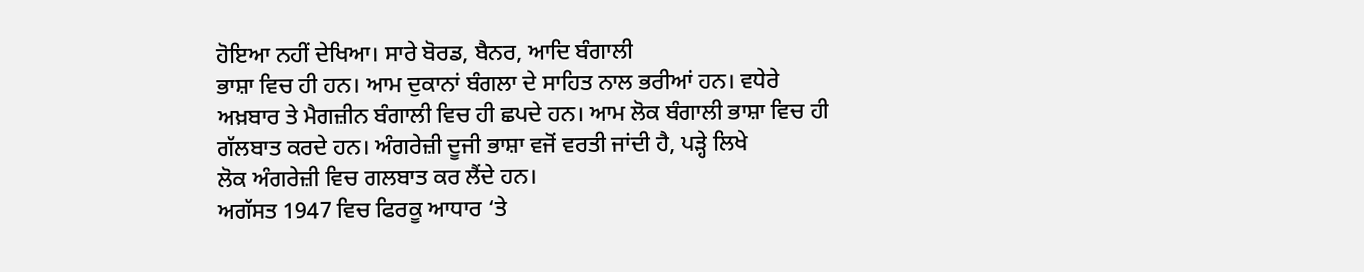ਹੋਇਆ ਨਹੀਂ ਦੇਖਿਆ। ਸਾਰੇ ਬੋਰਡ, ਬੈਨਰ, ਆਦਿ ਬੰਗਾਲੀ
ਭਾਸ਼ਾ ਵਿਚ ਹੀ ਹਨ। ਆਮ ਦੁਕਾਨਾਂ ਬੰਗਲਾ ਦੇ ਸਾਹਿਤ ਨਾਲ ਭਰੀਆਂ ਹਨ। ਵਧੇਰੇ
ਅਖ਼ਬਾਰ ਤੇ ਮੈਗਜ਼ੀਨ ਬੰਗਾਲੀ ਵਿਚ ਹੀ ਛਪਦੇ ਹਨ। ਆਮ ਲੋਕ ਬੰਗਾਲੀ ਭਾਸ਼ਾ ਵਿਚ ਹੀ
ਗੱਲਬਾਤ ਕਰਦੇ ਹਨ। ਅੰਗਰੇਜ਼ੀ ਦੂਜੀ ਭਾਸ਼ਾ ਵਜੋਂ ਵਰਤੀ ਜਾਂਦੀ ਹੈ, ਪੜ੍ਹੇ ਲਿਖੇ
ਲੋਕ ਅੰਗਰੇਜ਼ੀ ਵਿਚ ਗਲਬਾਤ ਕਰ ਲੈਂਦੇ ਹਨ।
ਅਗੱਸਤ 1947 ਵਿਚ ਫਿਰਕੂ ਆਧਾਰ ‘ਤੇ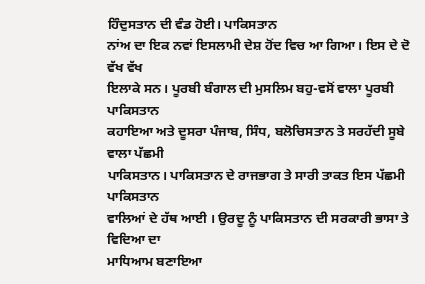ਹਿੰਦੁਸਤਾਨ ਦੀ ਵੰਡ ਹੋਈ। ਪਾਕਿਸਤਾਨ
ਨਾਂਅ ਦਾ ਇਕ ਨਵਾਂ ਇਸਲਾਮੀ ਦੇਸ਼ ਹੋਂਦ ਵਿਚ ਆ ਗਿਆ। ਇਸ ਦੇ ਦੋ ਵੱਖ ਵੱਖ
ਇਲਾਕੇ ਸਨ। ਪੂਰਬੀ ਬੰਗਾਲ ਦੀ ਮੁਸਲਿਮ ਬਹੁ-ਵਸੋਂ ਵਾਲਾ ਪੂਰਬੀ ਪਾਕਿਸਤਾਨ
ਕਹਾਇਆ ਅਤੇ ਦੂਸਰਾ ਪੰਜਾਬ, ਸਿੰਧ, ਬਲੋਚਿਸਤਾਨ ਤੇ ਸਰਹੱਦੀ ਸੂਬੇ ਵਾਲਾ ਪੱਛਮੀ
ਪਾਕਿਸਤਾਨ। ਪਾਕਿਸਤਾਨ ਦੇ ਰਾਜਭਾਗ ਤੇ ਸਾਰੀ ਤਾਕਤ ਇਸ ਪੱਛਮੀ ਪਾਕਿਸਤਾਨ
ਵਾਲਿਆਂ ਦੇ ਹੱਥ ਆਈ । ਉਰਦੂ ਨੂੰ ਪਾਕਿਸਤਾਨ ਦੀ ਸਰਕਾਰੀ ਭਾਸਾ ਤੇ ਵਿਦਿਆ ਦਾ
ਮਾਧਿਆਮ ਬਣਾਇਆ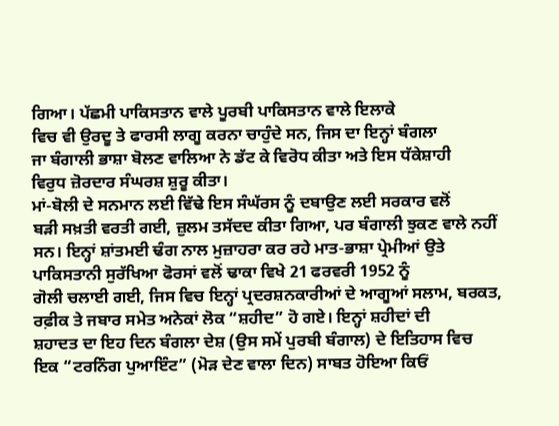ਗਿਆ। ਪੱਛਮੀ ਪਾਕਿਸਤਾਨ ਵਾਲੇ ਪੂਰਬੀ ਪਾਕਿਸਤਾਨ ਵਾਲੇ ਇਲਾਕੇ
ਵਿਚ ਵੀ ਉਰਦੂ ਤੇ ਫਾਰਸੀ ਲਾਗੂ ਕਰਨਾ ਚਾਹੁੰਦੇ ਸਨ, ਜਿਸ ਦਾ ਇਨ੍ਹਾਂ ਬੰਗਲਾ
ਜਾ ਬੰਗਾਲੀ ਭਾਸ਼ਾ ਬੋਲਣ ਵਾਲਿਆ ਨੇ ਡੱਟ ਕੇ ਵਿਰੋਧ ਕੀਤਾ ਅਤੇ ਇਸ ਧੱਕੇਸ਼ਾਹੀ
ਵਿਰੁਧ ਜ਼ੋਰਦਾਰ ਸੰਘਰਸ਼ ਸ਼ੁਰੂ ਕੀਤਾ।
ਮਾਂ-ਬੋਲੀ ਦੇ ਸਨਮਾਨ ਲਈ ਵਿੱਢੇ ਇਸ ਸੰਘੱਰਸ ਨੂੰ ਦਬਾਉਣ ਲਈ ਸਰਕਾਰ ਵਲੋਂ
ਬੜੀ ਸਖ਼ਤੀ ਵਰਤੀ ਗਈ, ਜ਼ੁਲਮ ਤਸੱਦਦ ਕੀਤਾ ਗਿਆ, ਪਰ ਬੰਗਾਲੀ ਝੁਕਣ ਵਾਲੇ ਨਹੀਂ
ਸਨ। ਇਨ੍ਹਾਂ ਸ਼ਾਂਤਮਈ ਢੰਗ ਨਾਲ ਮੁਜ਼ਾਹਰਾ ਕਰ ਰਹੇ ਮਾਤ-ਭਾਸ਼ਾ ਪ੍ਰੇਮੀਆਂ ਉਤੇ
ਪਾਕਿਸਤਾਨੀ ਸੁਰੱਖਿਆ ਫੋਰਸਾਂ ਵਲੋਂ ਢਾਕਾ ਵਿਖੇ 21 ਫਰਵਰੀ 1952 ਨੂੰ
ਗੋਲੀ ਚਲਾਈ ਗਈ, ਜਿਸ ਵਿਚ ਇਨ੍ਹਾਂ ਪ੍ਰਦਰਸ਼ਨਕਾਰੀਆਂ ਦੇ ਆਗੂਆਂ ਸਲਾਮ, ਬਰਕਤ,
ਰਫ਼ੀਕ ਤੇ ਜਬਾਰ ਸਮੇਤ ਅਨੇਕਾਂ ਲੋਕ “ਸ਼ਹੀਦ” ਹੋ ਗਏ। ਇਨ੍ਹਾਂ ਸ਼ਹੀਦਾਂ ਦੀ
ਸ਼ਹਾਦਤ ਦਾ ਇਹ ਦਿਨ ਬੰਗਲਾ ਦੇਸ਼ (ਉਸ ਸਮੇਂ ਪੁਰਬੀ ਬੰਗਾਲ) ਦੇ ਇਤਿਹਾਸ ਵਿਚ
ਇਕ “ਟਰਨਿੰਗ ਪੁਆਇੰਟ” (ਮੋੜ ਦੇਣ ਵਾਲਾ ਦਿਨ) ਸਾਬਤ ਹੋਇਆ ਕਿਓਂ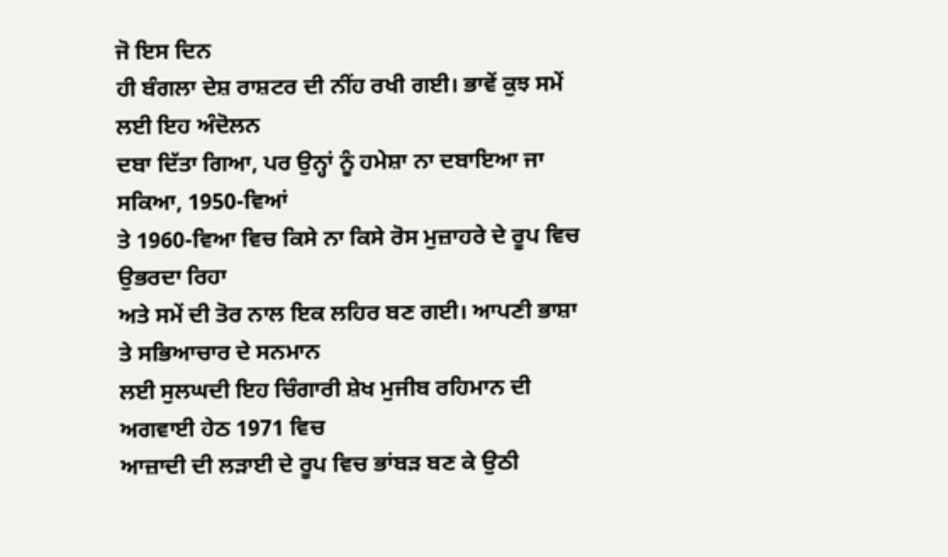ਜੋ ਇਸ ਦਿਨ
ਹੀ ਬੰਗਲਾ ਦੇਸ਼ ਰਾਸ਼ਟਰ ਦੀ ਨੀਂਹ ਰਖੀ ਗਈ। ਭਾਵੇਂ ਕੁਝ ਸਮੇਂ ਲਈ ਇਹ ਅੰਦੋਲਨ
ਦਬਾ ਦਿੱਤਾ ਗਿਆ, ਪਰ ਉਨ੍ਹਾਂ ਨੂੰ ਹਮੇਸ਼ਾ ਨਾ ਦਬਾਇਆ ਜਾ ਸਕਿਆ, 1950-ਵਿਆਂ
ਤੇ 1960-ਵਿਆ ਵਿਚ ਕਿਸੇ ਨਾ ਕਿਸੇ ਰੋਸ ਮੁਜ਼ਾਹਰੇ ਦੇ ਰੂਪ ਵਿਚ ਉਭਰਦਾ ਰਿਹਾ
ਅਤੇ ਸਮੇਂ ਦੀ ਤੋਰ ਨਾਲ ਇਕ ਲਹਿਰ ਬਣ ਗਈ। ਆਪਣੀ ਭਾਸ਼ਾ ਤੇ ਸਭਿਆਚਾਰ ਦੇ ਸਨਮਾਨ
ਲਈ ਸੁਲਘਦੀ ਇਹ ਚਿੰਗਾਰੀ ਸ਼ੇਖ ਮੁਜੀਬ ਰਹਿਮਾਨ ਦੀ ਅਗਵਾਈ ਹੇਠ 1971 ਵਿਚ
ਆਜ਼ਾਦੀ ਦੀ ਲੜਾਈ ਦੇ ਰੂਪ ਵਿਚ ਭਾਂਬੜ ਬਣ ਕੇ ਉਠੀ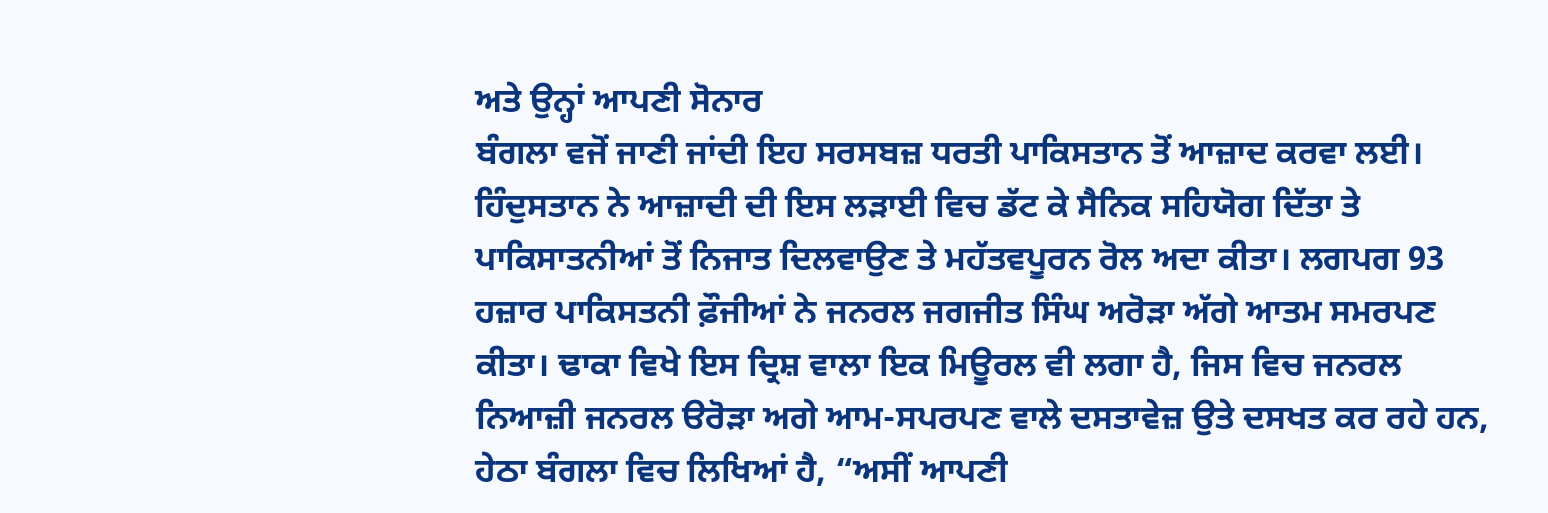ਅਤੇ ਉਨ੍ਹਾਂ ਆਪਣੀ ਸੋਨਾਰ
ਬੰਗਲਾ ਵਜੋਂ ਜਾਣੀ ਜਾਂਦੀ ਇਹ ਸਰਸਬਜ਼ ਧਰਤੀ ਪਾਕਿਸਤਾਨ ਤੋਂ ਆਜ਼ਾਦ ਕਰਵਾ ਲਈ।
ਹਿੰਦੁਸਤਾਨ ਨੇ ਆਜ਼ਾਦੀ ਦੀ ਇਸ ਲੜਾਈ ਵਿਚ ਡੱਟ ਕੇ ਸੈਨਿਕ ਸਹਿਯੋਗ ਦਿੱਤਾ ਤੇ
ਪਾਕਿਸਾਤਨੀਆਂ ਤੋਂ ਨਿਜਾਤ ਦਿਲਵਾਉਣ ਤੇ ਮਹੱਤਵਪੂਰਨ ਰੋਲ ਅਦਾ ਕੀਤਾ। ਲਗਪਗ 93
ਹਜ਼ਾਰ ਪਾਕਿਸਤਨੀ ਫ਼ੌਜੀਆਂ ਨੇ ਜਨਰਲ ਜਗਜੀਤ ਸਿੰਘ ਅਰੋੜਾ ਅੱਗੇ ਆਤਮ ਸਮਰਪਣ
ਕੀਤਾ। ਢਾਕਾ ਵਿਖੇ ਇਸ ਦ੍ਰਿਸ਼ ਵਾਲਾ ਇਕ ਮਿਊਰਲ ਵੀ ਲਗਾ ਹੈ, ਜਿਸ ਵਿਚ ਜਨਰਲ
ਨਿਆਜ਼ੀ ਜਨਰਲ ੳਰੋੜਾ ਅਗੇ ਆਮ-ਸਪਰਪਣ ਵਾਲੇ ਦਸਤਾਵੇਜ਼ ਉਤੇ ਦਸਖਤ ਕਰ ਰਹੇ ਹਨ,
ਹੇਠਾ ਬੰਗਲਾ ਵਿਚ ਲਿਖਿਆਂ ਹੈ, “ਅਸੀਂ ਆਪਣੀ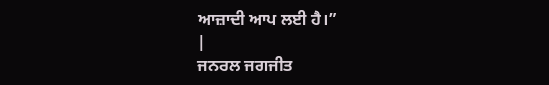ਆਜ਼ਾਦੀ ਆਪ ਲਈ ਹੈ।”
|
ਜਨਰਲ ਜਗਜੀਤ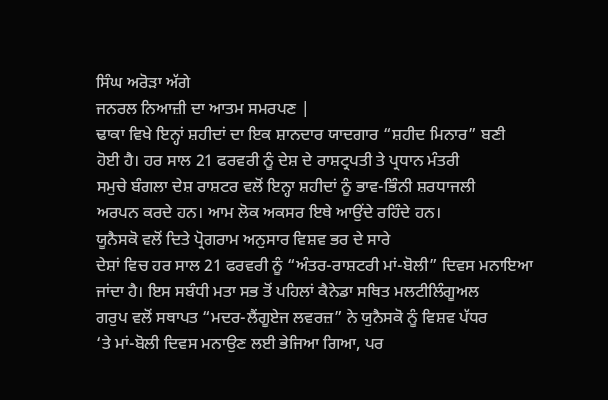ਸਿੰਘ ਅਰੋੜਾ ਅੱਗੇ
ਜਨਰਲ ਨਿਆਜ਼ੀ ਦਾ ਆਤਮ ਸਮਰਪਣ |
ਢਾਕਾ ਵਿਖੇ ਇਨ੍ਹਾਂ ਸ਼ਹੀਦਾਂ ਦਾ ਇਕ ਸ਼ਾਨਦਾਰ ਯਾਦਗਾਰ “ਸ਼ਹੀਦ ਮਿਨਾਰ” ਬਣੀ
ਹੋਈ ਹੈ। ਹਰ ਸਾਲ 21 ਫਰਵਰੀ ਨੂੰ ਦੇਸ਼ ਦੇ ਰਾਸ਼ਟ੍ਰਪਤੀ ਤੇ ਪ੍ਰਧਾਨ ਮੰਤਰੀ
ਸਮੁਚੇ ਬੰਗਲਾ ਦੇਸ਼ ਰਾਸ਼ਟਰ ਵਲੋਂ ਇਨ੍ਹਾ ਸ਼ਹੀਦਾਂ ਨੂੰ ਭਾਵ-ਭਿੰਨੀ ਸ਼ਰਧਾਜਲੀ
ਅਰਪਨ ਕਰਦੇ ਹਨ। ਆਮ ਲੋਕ ਅਕਸਰ ਇਥੇ ਆਉਂਦੇ ਰਹਿੰਦੇ ਹਨ।
ਯੂਨੈਸਕੋ ਵਲੋਂ ਦਿਤੇ ਪ੍ਰੋਗਰਾਮ ਅਨੁਸਾਰ ਵਿਸ਼ਵ ਭਰ ਦੇ ਸਾਰੇ
ਦੇਸ਼ਾਂ ਵਿਚ ਹਰ ਸਾਲ 21 ਫਰਵਰੀ ਨੂੰ “ਅੰਤਰ-ਰਾਸ਼ਟਰੀ ਮਾਂ-ਬੋਲੀ” ਦਿਵਸ ਮਨਾਇਆ
ਜਾਂਦਾ ਹੈ। ਇਸ ਸਬੰਧੀ ਮਤਾ ਸਭ ਤੋਂ ਪਹਿਲਾਂ ਕੈਨੇਡਾ ਸਥਿਤ ਮਲਟੀਲਿੰਗੂਅਲ
ਗਰੁਪ ਵਲੋਂ ਸਥਾਪਤ “ਮਦਰ-ਲੈਂਗੂਏਜ ਲਵਰਜ਼” ਨੇ ਯੁਨੈਸਕੋ ਨੂੰ ਵਿਸ਼ਵ ਪੱਧਰ
‘ਤੇ ਮਾਂ-ਬੋਲੀ ਦਿਵਸ ਮਨਾਉਣ ਲਈ ਭੇਜਿਆ ਗਿਆ, ਪਰ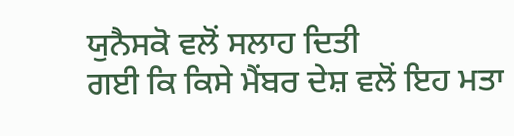ਯੁਨੈਸਕੋ ਵਲੋਂ ਸਲਾਹ ਦਿਤੀ
ਗਈ ਕਿ ਕਿਸੇ ਮੈਂਬਰ ਦੇਸ਼ ਵਲੋਂ ਇਹ ਮਤਾ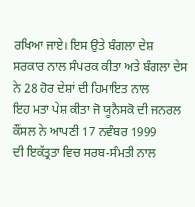ਰਖਿਆ ਜਾਏ। ਇਸ ਉਤੇ ਬੰਗਲਾ ਦੇਸ਼
ਸਰਕਾਰ ਨਾਲ ਸੰਪਰਕ ਕੀਤਾ ਅਤੇ ਬੰਗਲਾ ਦੇਸ ਨੇ 28 ਹੋਰ ਦੇਸ਼ਾਂ ਦੀ ਹਿਮਾਇਤ ਨਾਲ
ਇਹ ਮਤਾ ਪੇਸ਼ ਕੀਤਾ ਜੋ ਯੂਨੈਸਕੋ ਦੀ ਜਨਰਲ ਕੌਂਸਲ ਨੇ ਆਪਣੀ 17 ਨਵੰਬਰ 1999
ਦੀ ਇਕੱਤ੍ਰਤਾ ਵਿਚ ਸਰਬ-ਸੰਮਤੀ ਨਾਲ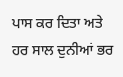ਪਾਸ ਕਰ ਦਿਤਾ ਅਤੇ ਹਰ ਸਾਲ ਦੁਨੀਆਂ ਭਰ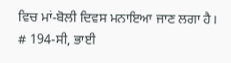ਵਿਚ ਮਾਂ-ਬੋਲੀ ਦਿਵਸ ਮਨਾਇਆ ਜਾਣ ਲਗਾ ਹੈ।
# 194-ਸੀ, ਭਾਈ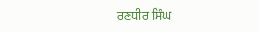ਰਣਧੀਰ ਸਿੰਘ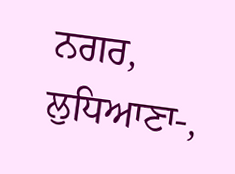ਨਗਰ, ਲੁਧਿਆਣਾ-,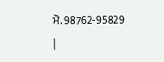ਮੋ. 98762-95829
|